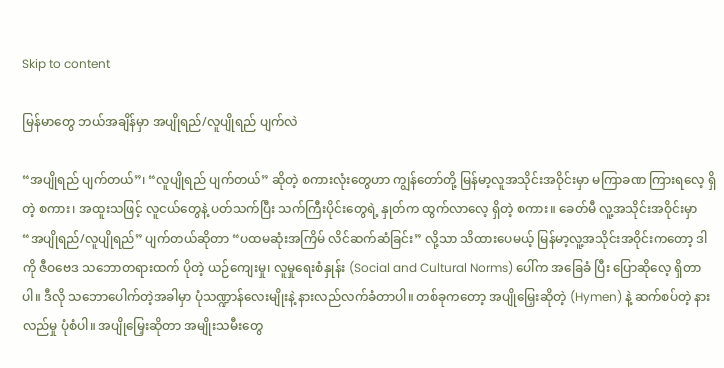Skip to content

မြန်မာတွေ ဘယ်အချိန်မှာ အပျိုရည်/လူပျိုရည် ပျက်လဲ

“အပျိုရည် ပျက်တယ်”၊ “လူပျိုရည် ပျက်တယ်” ဆိုတဲ့ စကားလုံးတွေဟာ ကျွန်တော်တို့ မြန်မာ့လူအသိုင်းအဝိုင်းမှာ မကြာခဏ ကြားရလေ့ ရှိတဲ့ စကား၊ အထူးသဖြင့် လူငယ်တွေနဲ့ ပတ်သက်ပြီး သက်ကြီးပိုင်းတွေရဲ့ နှုတ်က ထွက်လာလေ့ ရှိတဲ့ စကား။ ခေတ်မီ လူ့အသိုင်းအဝိုင်းမှာ “အပျိုရည်/လူပျိုရည်” ပျက်တယ်ဆိုတာ “ပထမဆုံးအကြိမ် လိင်ဆက်ဆံခြင်း” လို့သာ သိထားပေမယ့် မြန်မာ့လူ့အသိုင်းအဝိုင်းကတော့ ဒါကို ဇီဝဗေဒ သဘောတရားထက် ပိုတဲ့ ယဉ်ကျေးမှု၊ လူမှုရေးစံနှုန်း (Social and Cultural Norms) ပေါ်က အခြေခံ ပြီး ပြောဆိုလေ့ ရှိတာပါ။ ဒီလို သဘောပေါက်တဲ့အခါမှာ ပုံသဏ္ဍာန်လေးမျိုးနဲ့ နားလည်လက်ခံတာပါ။ တစ်ခုကတော့ အပျိုမြှေးဆိုတဲ့ (Hymen) နဲ့ ဆက်စပ်တဲ့ နားလည်မှု ပုံစံပါ။ အပျိုမြှေးဆိုတာ အမျိုးသမီးတွေ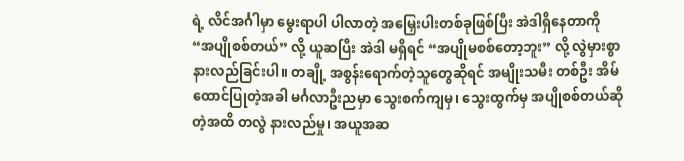ရဲ့ လိင်အင်္ဂါမှာ မွေးရာပါ ပါလာတဲ့ အမြှေးပါးတစ်ခုဖြစ်ပြီး အဲဒါရှိနေတာကို “အပျိုစစ်တယ်” လို့ ယူဆပြီး အဲဒါ မရှိရင် “အပျိုမစစ်တော့ဘူး” လို့ လွဲမှားစွာ နားလည်ခြင်းပါ။ တချို့ အစွန်းရောက်တဲ့သူတွေဆိုရင် အမျိုးသမီး တစ်ဦး အိမ်ထောင်ပြုတဲ့အခါ မင်္ဂလာဦးညမှာ သွေးစက်ကျမှ၊ သွေးထွက်မှ အပျိုစစ်တယ်ဆိုတဲ့အထိ တလွဲ နားလည်မှု၊ အယူအဆ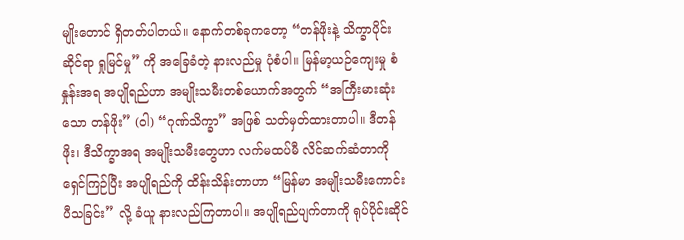မျိုးတောင် ရှိတတ်ပါတယ်။ နောက်တစ်ခုကတော့ “တန်ဖိုးနဲ့ သိက္ခာပိုင်းဆိုင်ရာ ရှုမြင်မှု” ကို အခြေခံတဲ့ နားလည်မှု ပုံစံပါ။ မြန်မာ့ယဉ်ကျေးမှု စံနှုန်းအရ အပျိုရည်ဟာ အမျိုးသမီးတစ်ယောက်အတွက် “အကြီးမားဆုံးသော တန်ဖိုး” (ဝါ) “ဂုဏ်သိက္ခာ” အဖြစ် သတ်မှတ်ထားတာပါ။ ဒီတန်ဖိုး၊ ဒီသိက္ခာအရ အမျိုးသမီးတွေဟာ လက်မထပ်မီ လိင်ဆက်ဆံတာကို ရှေင်ကြဉ်ပြီး အပျိုရည်ကို ထိန်းသိန်းတာဟာ “မြန်မာ အမျိုးသမီးကောင်း ပီသခြင်း” လို့ ခံယူ နားလည်ကြတာပါ။ အပျိုရည်ပျက်တာကို ရုပ်ပိုင်းဆိုင်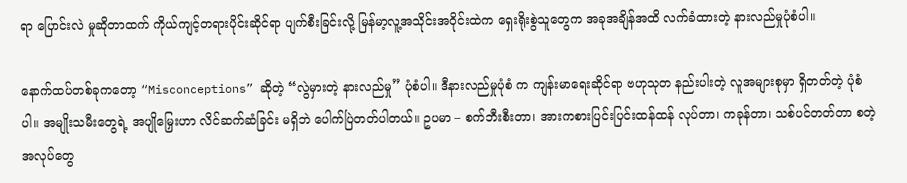ရာ ပြောင်းလဲ မှုဆိုတာထက် ကိုယ်ကျင့်တရားပိုင်းဆိုင်ရာ ပျက်စီးခြင်းလို့ မြန်မာ့လူ့အသိုင်းအဝိုင်းထဲက ရှေးရိုးစွဲသူတွေက အခုအချိန်အထိ လက်ခံထားတဲ့ နားလည်မှုပုံစံပါ။

နောက်ထပ်တစ်ခုကတော့ “Misconceptions” ဆိုတဲ့ “လွဲမှားတဲ့ နားလည်မှု” ပုံစံပါ။ ဒီနားလည်မှုပုံစံ က ကျန်းမာရေးဆိုင်ရာ ဗဟုသုတ နည်းပါးတဲ့ လူအများစုမှာ ရှိတတ်တဲ့ ပုံစံပါ။ အမျိုးသမီးတွေရဲ့ အပျိုမြှေးဟာ လိင်ဆက်ဆံခြင်း မရှိဘဲ ပေါက်ပြဲတတ်ပါတယ်။ ဥပမာ – စက်ဘီးစီးတာ၊ အားကစားပြင်းပြင်းထန်ထန် လုပ်တာ၊ ကခုန်တာ၊ သစ်ပင်တတ်တာ စတဲ့ အလုပ်တွေ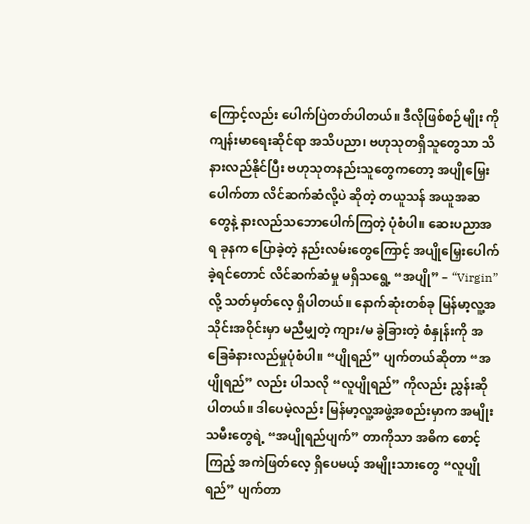ကြောင့်လည်း ပေါက်ပြဲတတ်ပါတယ်။ ဒီလိုဖြစ်စဉ်မျိုး ကို ကျန်းမာရေးဆိုင်ရာ အသိပညာ၊ ဗဟုသုတရှိသူတွေသာ သိနားလည်နိုင်ပြီး ဗဟုသုတနည်းသူတွေကတော့ အပျိုမြှေးပေါက်တာ လိင်ဆက်ဆံလို့ပဲ ဆိုတဲ့ တယူသန် အယူအဆတွေနဲ့ နားလည်သဘောပေါက်ကြတဲ့ ပုံစံပါ။ ဆေးပညာအရ ခုနက ပြောခဲ့တဲ့ နည်းလမ်းတွေကြောင့် အပျိုမြှေးပေါက်ခဲ့ရင်တောင် လိင်ဆက်ဆံမှု မရှိသရွေ့ “အပျို” – “Virgin” လို့ သတ်မှတ်လေ့ ရှိပါတယ်။ နောက်ဆုံးတစ်ခု မြန်မာ့လူ့အသိုင်းအဝိုင်းမှာ မညီမျှတဲ့ ကျား/မ ခွဲခြားတဲ့ စံနှုန်းကို အခြေခံနားလည်မှုပုံစံပါ။ “ပျိုရည်” ပျက်တယ်ဆိုတာ “အပျိုရည်” လည်း ပါသလို “လူပျိုရည်” ကိုလည်း ညွှန်းဆိုပါတယ်။ ဒါပေမဲ့လည်း မြန်မာ့လူ့အဖွဲ့အစည်းမှာက အမျိုးသမီးတွေရဲ့ “အပျိုရည်ပျက်” တာကိုသာ အဓိက စောင့်ကြည့် အကဲဖြတ်လေ့ ရှိပေမယ့် အမျိုးသားတွေ “လူပျိုရည်” ပျက်တာ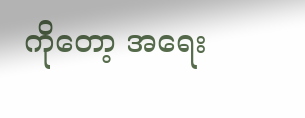ကိုတော့ အရေး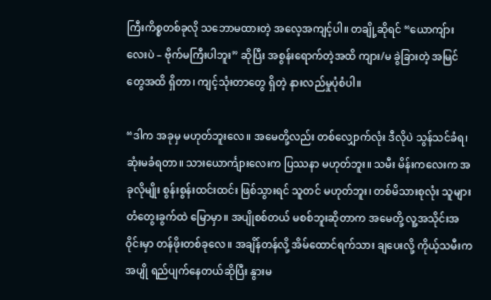ကြီးကိစ္စတစ်ခုလို သဘောမထားတဲ့ အလေ့အကျင့်ပါ။ တချို့ဆိုရင် “ယောကျ်ားလေးပဲ – ဗိုက်မကြီးပါဘူး” ဆိုပြီး အစွန်းရောက်တဲ့အထိ ကျား/မ ခွဲခြားတဲ့ အမြင်တွေအထိ ရှိတာ၊ ကျင့်သုံးတာတွေ ရှိတဲ့ နားလည်မှုပုံစံပါ။

“ဒါက အခုမှ မဟုတ်ဘူးလေ။ အမေတို့လည်း တစ်လျှောက်လုံး ဒီလိုပဲ သွန်သင်ခံရ၊ ဆုံးမခံရတာ။ သားယောင်္ကျားလေးက ပြဿနာ မဟုတ်ဘူး။ သမီး မိန်းကလေးက အခုလိုမျိုး စွန်းစွန်းထင်းထင်း ဖြစ်သွားရင် သူတင် မဟုတ်ဘူး၊ တစ်မိသားစုလုံး သူများ တံတွေးခွက်ထဲ မြောမှာ။ အပျိုစစ်တယ် မစစ်ဘူးဆိုတာက အမေတို့ လူ့အသိုင်းအဝိုင်းမှာ တန်ဖိုးတစ်ခုလေ။ အချိန်တန်လို့ အိမ်ထောင်ရက်သား ချပေးလို့ ကိုယ့်သမီးက အပျို ရည်ပျက်နေတယ်ဆိုပြီး နွားမ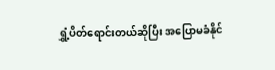ရွှံ့ပိတ်ရောင်းတယ်ဆိုပြီး အပြောမခံနိုင်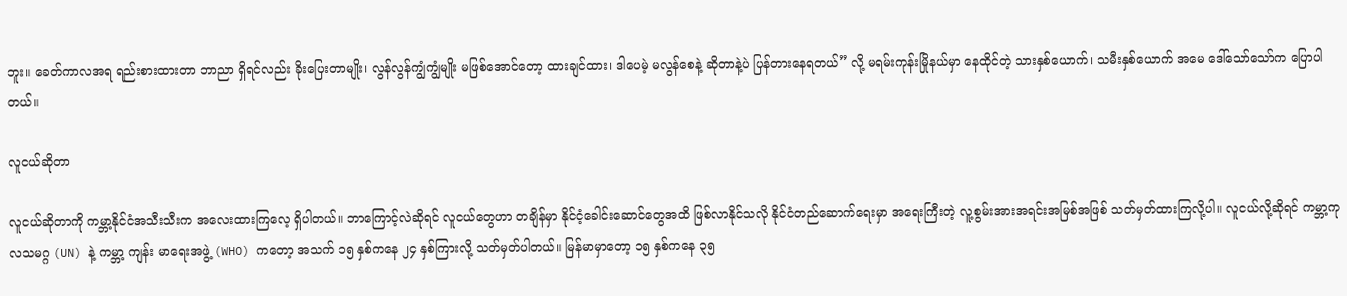ဘူး။ ခေတ်ကာလအရ ရည်းစားထားတာ ဘာညာ ရှိရင်လည်း ခိုးပြေးတာမျိုး၊ လွန်လွန်ကျွံကျွံမျိုး မဖြစ်အောင်တော့ ထားချင်ထား၊ ဒါပေမဲ့ မလွန်စေနဲ့ ဆိုတာနဲ့ပဲ ပြန်တားနေရတယ်” လို့ မရမ်းကုန်းမြိုနယ်မှာ နေထိုင်တဲ့ သားနှစ်ယောက်၊ သမီးနှစ်ယောက် အမေ ဒေါ်သော်သော်က ပြောပါတယ်။

လူငယ်ဆိုတာ

လူငယ်ဆိုတာကို ကမ္ဘာ့နိုင်ငံအသီးသီးက အလေးထားကြလေ့ ရှိပါတယ်။ ဘာကြောင့်လဲဆိုရင် လူငယ်တွေဟာ တချိန်မှာ နိုင်ငံ့ခေါင်းဆောင်တွေအထိ ဖြစ်လာနိုင်သလို နိုင်ငံတည်ဆောက်ရေးမှာ အရေးကြီးတဲ့ လူ့စွမ်းအားအရင်းအမြစ်အဖြစ် သတ်မှတ်ထားကြလို့ပါ။ လူငယ်လို့ဆိုရင် ကမ္ဘာ့ကုလသမဂ္ဂ (UN) နဲ့ ကမ္ဘာ့ ကျန်း မာရေးအဖွဲ့ (WHO) ကတော့ အသက် ၁၅ နှစ်ကနေ ၂၄ နှစ်ကြားလို့ သတ်မှတ်ပါတယ်။ မြန်မာမှာတော့ ၁၅ နှစ်ကနေ ၃၅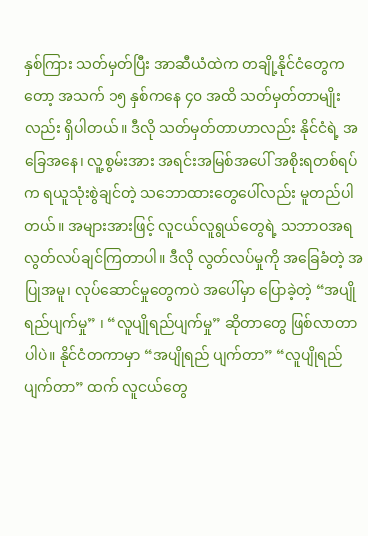နှစ်ကြား သတ်မှတ်ပြီး အာဆီယံထဲက တချို့နိုင်ငံတွေကတော့ အသက် ၁၅ နှစ်ကနေ ၄၀ အထိ သတ်မှတ်တာမျိုးလည်း ရှိပါတယ်။ ဒီလို သတ်မှတ်တာဟာလည်း နိုင်ငံရဲ့ အခြေအနေ၊ လူ့စွမ်းအား အရင်းအမြစ်အပေါ် အစိုးရတစ်ရပ်က ရယူသုံးစွဲချင်တဲ့ သဘောထားတွေပေါ်လည်း မူတည်ပါတယ်။ အများအားဖြင့် လူငယ်လူရွယ်တွေရဲ့ သဘာဝအရ လွတ်လပ်ချင်ကြတာပါ။ ဒီလို လွတ်လပ်မှုကို အခြေခံတဲ့ အပြုအမူ၊ လုပ်ဆောင်မှုတွေကပဲ အပေါ်မှာ ပြောခဲ့တဲ့ “အပျိုရည်ပျက်မှု” ၊ “လူပျိုရည်ပျက်မှု” ဆိုတာတွေ ဖြစ်လာတာပါပဲ။ နိုင်ငံတကာမှာ “အပျိုရည် ပျက်တာ” “လူပျိုရည်ပျက်တာ” ထက် လူငယ်တွေ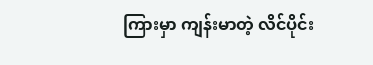ကြားမှာ ကျန်းမာတဲ့ လိင်ပိုင်း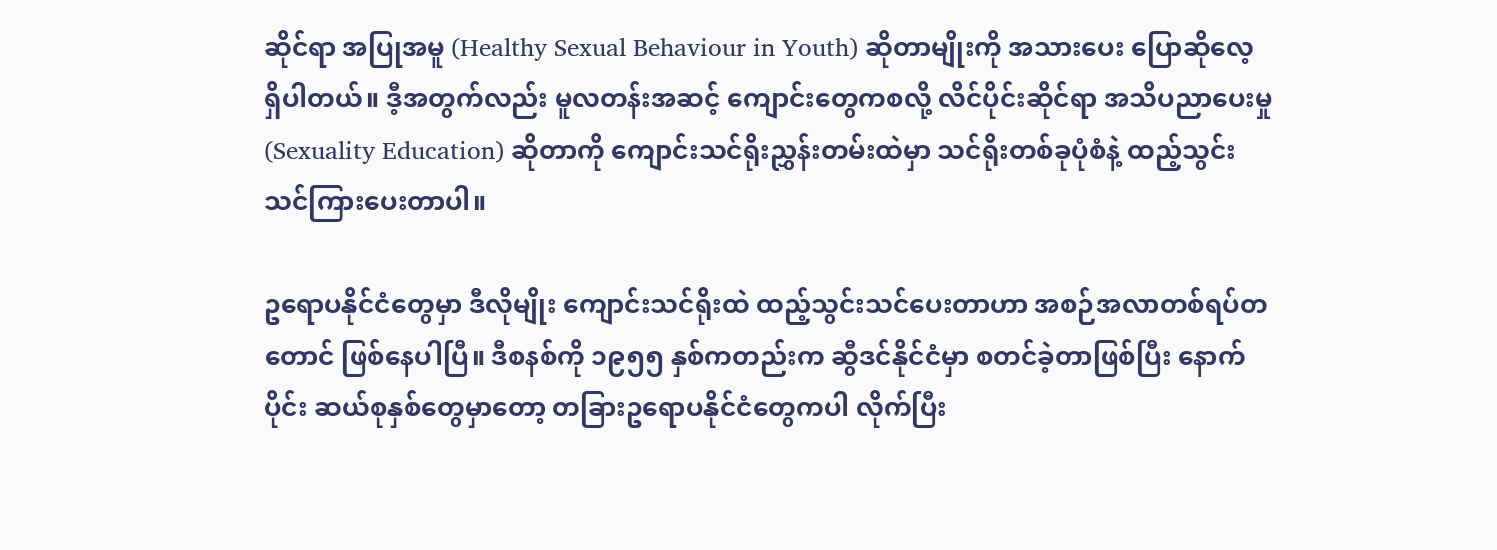ဆိုင်ရာ အပြုအမူ (Healthy Sexual Behaviour in Youth) ဆိုတာမျိုးကို အသားပေး ပြောဆိုလေ့ ရှိပါတယ်။ ဒီ့အတွက်လည်း မူလတန်းအဆင့် ကျောင်းတွေကစလို့ လိင်ပိုင်းဆိုင်ရာ အသိပညာပေးမှု (Sexuality Education) ဆိုတာကို ကျောင်းသင်ရိုးညွှန်းတမ်းထဲမှာ သင်ရိုးတစ်ခုပုံစံနဲ့ ထည့်သွင်း သင်ကြားပေးတာပါ။

ဥရောပနိုင်ငံတွေမှာ ဒီလိုမျိုး ကျောင်းသင်ရိုးထဲ ထည့်သွင်းသင်ပေးတာဟာ အစဉ်အလာတစ်ရပ်တတောင် ဖြစ်နေပါပြီ။ ဒီစနစ်ကို ၁၉၅၅ နှစ်ကတည်းက ဆွီဒင်နိုင်ငံမှာ စတင်ခဲ့တာဖြစ်ပြီး နောက်ပိုင်း ဆယ်စုနှစ်တွေမှာတော့ တခြားဥရောပနိုင်ငံတွေကပါ လိုက်ပြီး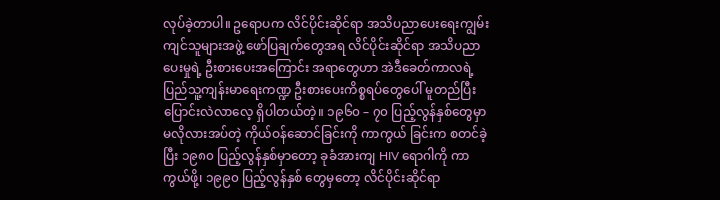လုပ်ခဲ့တာပါ။ ဥရောပက လိင်ပိုင်းဆိုင်ရာ အသိပညာပေးရေးကျွမ်းကျင်သူများအဖွဲ့ ဖော်ပြချက်တွေအရ လိင်ပိုင်းဆိုင်ရာ အသိပညာပေးမှုရဲ့ ဦးစားပေးအကြောင်း အရာတွေဟာ အဲဒီခေတ်ကာလရဲ့ ပြည်သူ့ကျန်းမာရေးကဏ္ဍ ဦးစားပေးကိစ္စရပ်တွေပေါ် မူတည်ပြီး ပြောင်းလဲလာလေ့ ရှိပါတယ်တဲ့။ ၁၉၆၀ – ၇၀ ပြည့်လွန်နှစ်တွေမှာ မလိုလားအပ်တဲ့ ကိုယ်ဝန်ဆောင်ခြင်းကို ကာကွယ် ခြင်းက စတင်ခဲ့ပြီး ၁၉၈၀ ပြည့်လွန်နှစ်မှာတော့ ခုခံအားကျ HIV ရောဂါကို ကာကွယ်ဖို့၊ ၁၉၉၀ ပြည့်လွန်နှစ် တွေမှတော့ လိင်ပိုင်းဆိုင်ရာ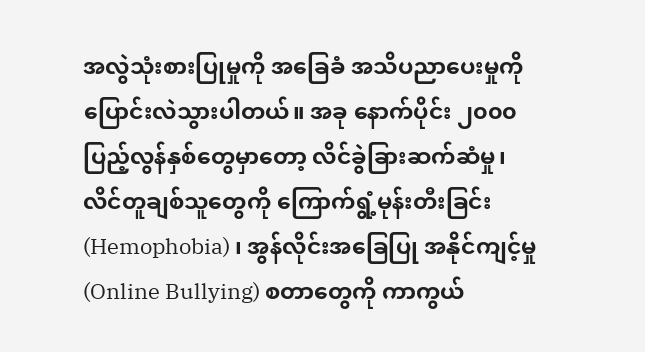အလွဲသုံးစားပြုမှုကို အခြေခံ အသိပညာပေးမှုကို ပြောင်းလဲသွားပါတယ်။ အခု နောက်ပိုင်း ၂၀၀၀ ပြည့်လွန်နှစ်တွေမှာတော့ လိင်ခွဲခြားဆက်ဆံမှု၊ လိင်တူချစ်သူတွေကို ကြောက်ရွံ့မုန်းတီးခြင်း (Hemophobia) ၊ အွန်လိုင်းအခြေပြု အနိုင်ကျင့်မှု (Online Bullying) စတာတွေကို ကာကွယ်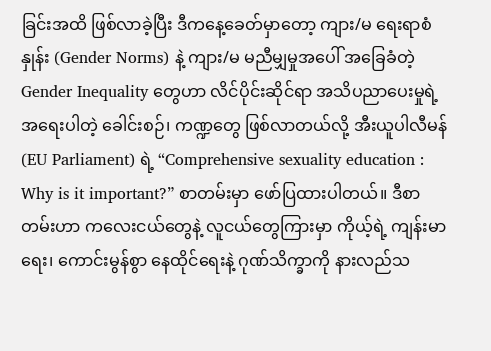ခြင်းအထိ ဖြစ်လာခဲ့ပြီး ဒီကနေ့ခေတ်မှာတော့ ကျား/မ ရေးရာစံနှုန်း (Gender Norms) နဲ့ ကျား/မ မညီမျှမှုအပေါ် အခြေခံတဲ့ Gender Inequality တွေဟာ လိင်ပိုင်းဆိုင်ရာ အသိပညာပေးမှုရဲ့ အရေးပါတဲ့ ခေါင်းစဉ်၊ ကဏ္ဍတွေ ဖြစ်လာတယ်လို့ အီးယူပါလီမန် (EU Parliament) ရဲ့ “Comprehensive sexuality education : Why is it important?” စာတမ်းမှာ ဖော်ပြထားပါတယ်။ ဒီစာတမ်းဟာ ကလေးငယ်တွေနဲ့ လူငယ်တွေကြားမှာ ကိုယ့်ရဲ့ ကျန်းမာရေး၊ ကောင်းမွန်စွာ နေထိုင်ရေးနဲ့ ဂုဏ်သိက္ခာကို နားလည်သ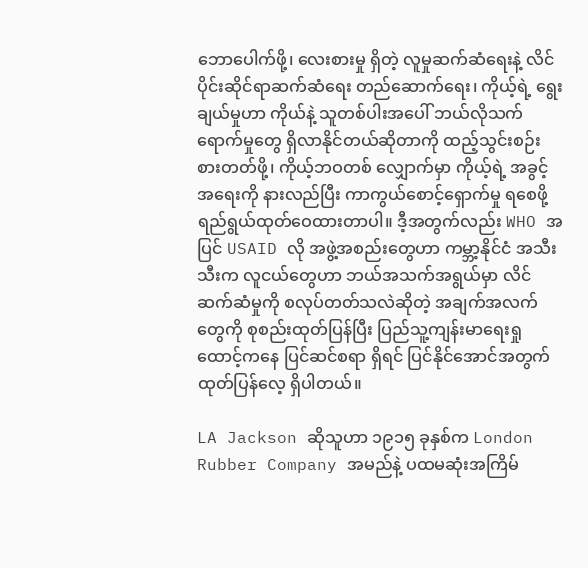ဘောပေါက်ဖို့၊ လေးစားမှု ရှိတဲ့ လူမှုဆက်ဆံရေးနဲ့ လိင်ပိုင်းဆိုင်ရာဆက်ဆံရေး တည်ဆောက်ရေး၊ ကိုယ့်ရဲ့ ရွေးချယ်မှုဟာ ကိုယ်နဲ့ သူတစ်ပါးအပေါ် ဘယ်လိုသက်ရောက်မှုတွေ ရှိလာနိုင်တယ်ဆိုတာကို ထည့်သွင်းစဉ်းစားတတ်ဖို့၊ ကိုယ့်ဘဝတစ် လျှောက်မှာ ကိုယ့်ရဲ့ အခွင့်အရေးကို နားလည်ပြီး ကာကွယ်စောင့်ရှောက်မှု ရစေဖို့ ရည်ရွယ်ထုတ်ဝေထားတာပါ။ ဒီ့အတွက်လည်း WHO အပြင် USAID လို အဖွဲ့အစည်းတွေဟာ ကမ္ဘာ့နိုင်ငံ အသီးသီးက လူငယ်တွေဟာ ဘယ်အသက်အရွယ်မှာ လိင်ဆက်ဆံမှုကို စလုပ်တတ်သလဲဆိုတဲ့ အချက်အလက်တွေကို စုစည်းထုတ်ပြန်ပြီး ပြည်သူ့ကျန်းမာရေးရှုထောင့်ကနေ ပြင်ဆင်စရာ ရှိရင် ပြင်နိုင်အောင်အတွက် ထုတ်ပြန်လေ့ ရှိပါတယ်။

LA Jackson ဆိုသူဟာ ၁၉၁၅ ခုနှစ်က London Rubber Company အမည်နဲ့ ပထမဆုံးအကြိမ်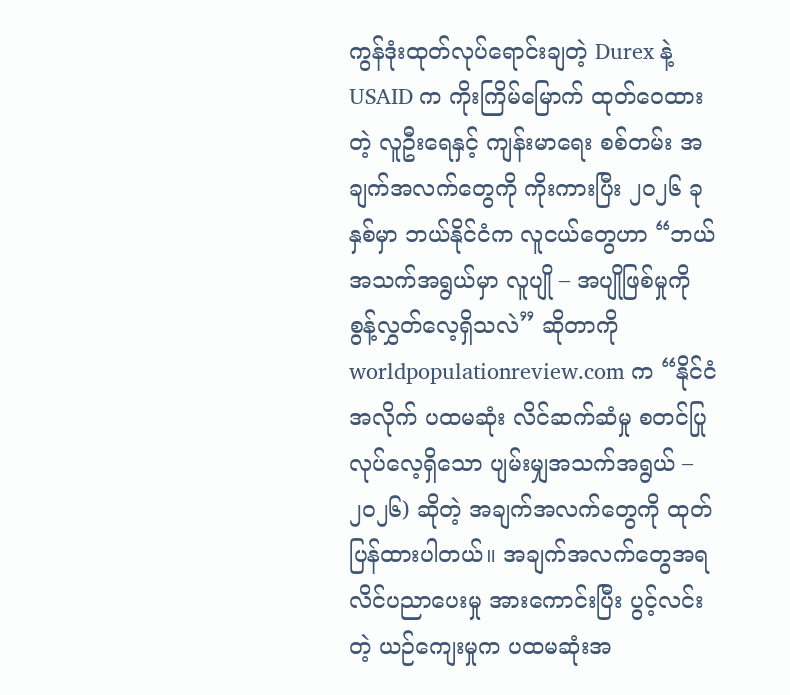ကွန်ဒုံးထုတ်လုပ်ရောင်းချတဲ့ Durex နဲ့ USAID က ကိုးကြိမ်မြောက် ထုတ်ဝေထားတဲ့ လူဦးရေနှင့် ကျန်းမာရေး စစ်တမ်း အချက်အလက်တွေကို ကိုးကားပြီး ၂၀၂၆ ခုနှစ်မှာ ဘယ်နိုင်ငံက လူငယ်တွေဟာ “ဘယ်အသက်အရွယ်မှာ လူပျို – အပျိုဖြစ်မှုကို စွန့်လွှတ်လေ့ရှိသလဲ” ဆိုတာကို worldpopulationreview.com က “နိုင်ငံအလိုက် ပထမဆုံး လိင်ဆက်ဆံမှု စတင်ပြုလုပ်လေ့ရှိသော ပျမ်းမျှအသက်အရွယ် – ၂၀၂၆) ဆိုတဲ့ အချက်အလက်တွေကို ထုတ်ပြန်ထားပါတယ်။ အချက်အလက်တွေအရ လိင်ပညာပေးမှု အားကောင်းပြီး ပွင့်လင်းတဲ့ ယဉ်ကျေးမှုက ပထမဆုံးအ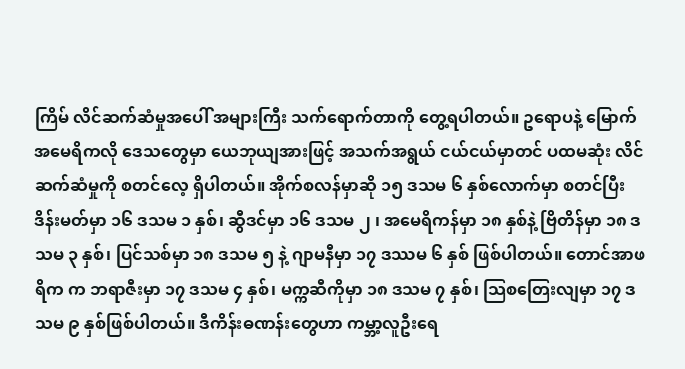ကြိမ် လိင်ဆက်ဆံမှုအပေါ် အများကြီး သက်ရောက်တာကို တွေ့ရပါတယ်။ ဥရောပနဲ့ မြောက်အမေရိကလို ဒေသတွေမှာ ယေဘုယျအားဖြင့် အသက်အရွယ် ငယ်ငယ်မှာတင် ပထမဆုံး လိင်ဆက်ဆံမှုကို စတင်လေ့ ရှိပါတယ်။ အိုက်စလန်မှာဆို ၁၅ ဒသမ ၆ နှစ်လောက်မှာ စတင်ပြီး ဒိန်းမတ်မှာ ၁၆ ဒသမ ၁ နှစ်၊ ဆွီဒင်မှာ ၁၆ ဒသမ ၂ ၊ အမေရိကန်မှာ ၁၈ နှစ်နဲ့ ဗြိတိန်မှာ ၁၈ ဒသမ ၃ နှစ်၊ ပြင်သစ်မှာ ၁၈ ဒသမ ၅ နဲ့ ဂျာမနီမှာ ၁၇ ဒဿမ ၆ နှစ် ဖြစ်ပါတယ်။ တောင်အာဖရိက က ဘရာဇီးမှာ ၁၇ ဒသမ ၄ နှစ်၊ မက္ကဆီကိုမှာ ၁၈ ဒသမ ၇ နှစ်၊ သြစတြေးလျမှာ ၁၇ ဒသမ ၉ နှစ်ဖြစ်ပါတယ်။ ဒီကိန်းဓဏန်းတွေဟာ ကမ္ဘာ့လူဦးရေ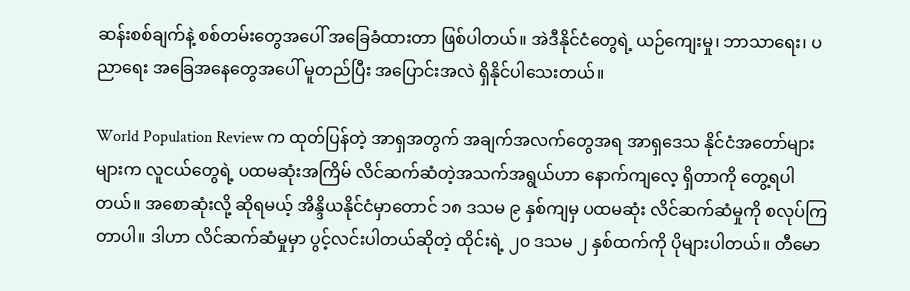ဆန်းစစ်ချက်နဲ့ စစ်တမ်းတွေအပေါ် အခြေခံထားတာ ဖြစ်ပါတယ်။ အဲဒီနိုင်ငံတွေရဲ့ ယဉ်ကျေးမှု၊ ဘာသာရေး၊ ပညာရေး အခြေအနေတွေအပေါ် မူတည်ပြီး အပြောင်းအလဲ ရှိနိုင်ပါသေးတယ်။

World Population Review က ထုတ်ပြန်တဲ့ အာရှအတွက် အချက်အလက်တွေအရ အာရှဒေသ နိုင်ငံအတော်များများက လူငယ်တွေရဲ့ ပထမဆုံးအကြိမ် လိင်ဆက်ဆံတဲ့အသက်အရွယ်ဟာ နောက်ကျလေ့ ရှိတာကို တွေ့ရပါတယ်။ အစောဆုံးလို့ ဆိုရမယ့် အိန္ဒိယနိုင်ငံမှာတောင် ၁၈ ဒသမ ၉ နှစ်ကျမှ ပထမဆုံး လိင်ဆက်ဆံမှုကို စလုပ်ကြတာပါ။ ဒါဟာ လိင်ဆက်ဆံမှုမှာ ပွင့်လင်းပါတယ်ဆိုတဲ့ ထိုင်းရဲ့ ၂၀ ဒသမ ၂ နှစ်ထက်ကို ပိုများပါတယ်။ တီမော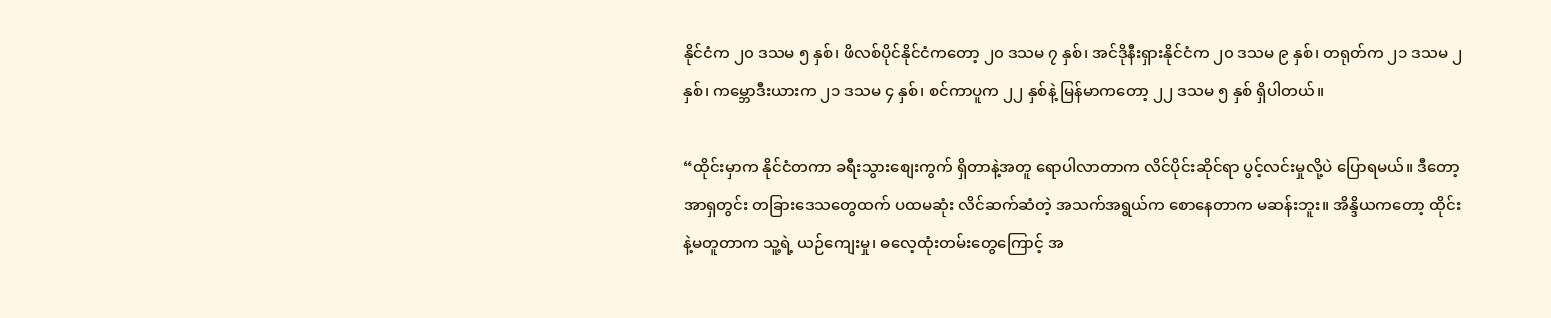နိုင်ငံက ၂၀ ဒသမ ၅ နှစ်၊ ဖိလစ်ပိုင်နိုင်ငံကတော့ ၂၀ ဒသမ ၇ နှစ်၊ အင်ဒိုနီးရှားနိုင်ငံက ၂၀ ဒသမ ၉ နှစ်၊ တရုတ်က ၂၁ ဒသမ ၂ နှစ်၊ ကမ္ဘောဒီးယားက ၂၁ ဒသမ ၄ နှစ်၊ စင်ကာပူက ၂၂ နှစ်နဲ့ မြန်မာကတော့ ၂၂ ဒသမ ၅ နှစ် ရှိပါတယ်။

“ထိုင်းမှာက နိုင်ငံတကာ ခရီးသွားစျေးကွက် ရှိတာနဲ့အတူ ရောပါလာတာက လိင်ပိုင်းဆိုင်ရာ ပွင့်လင်းမှုလို့ပဲ ပြောရမယ်။ ဒီတော့ အာရှတွင်း တခြားဒေသတွေထက် ပထမဆုံး လိင်ဆက်ဆံတဲ့ အသက်အရွယ်က စောနေတာက မဆန်းဘူး။ အိန္ဒိယကတော့ ထိုင်းနဲ့မတူတာက သူ့ရဲ့ ယဉ်ကျေးမှု၊ ဓလေ့ထုံးတမ်းတွေကြောင့် အ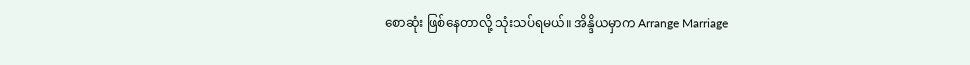စောဆုံး ဖြစ်နေတာလို့ သုံးသပ်ရမယ်။ အိန္ဒိယမှာက Arrange Marriage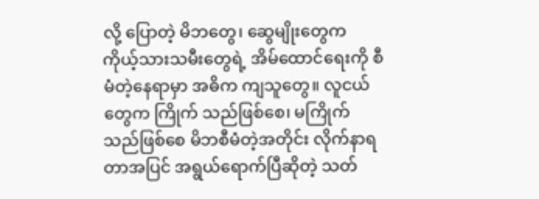လို့ ပြောတဲ့ မိဘတွေ၊ ဆွေမျိုးတွေက ကိုယ့်သားသမီးတွေရဲ့ အိမ်ထောင်ရေးကို စီမံတဲ့နေရာမှာ အဓိက ကျသူတွေ။ လူငယ်တွေက ကြိုက် သည်ဖြစ်စေ၊ မကြိုက်သည်ဖြစ်စေ မိဘစီမံတဲ့အတိုင်း လိုက်နာရတာအပြင် အရွယ်ရောက်ပြီဆိုတဲ့ သတ်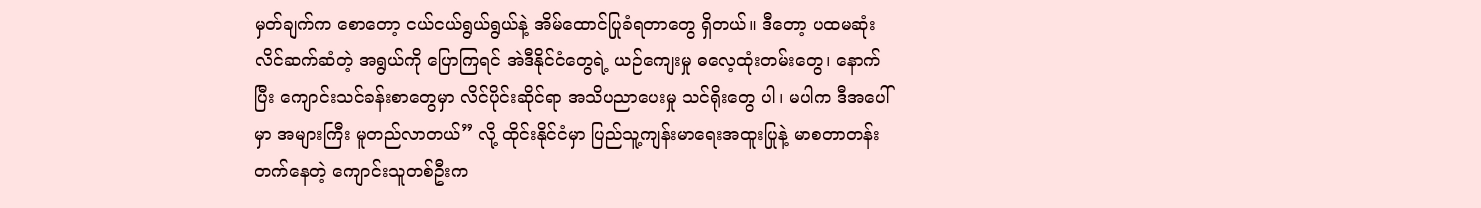မှတ်ချက်က စောတော့ ငယ်ငယ်ရွယ်ရွယ်နဲ့ အိမ်ထောင်ပြုခံရတာတွေ ရှိတယ်။ ဒီတော့ ပထမဆုံး လိင်ဆက်ဆံတဲ့ အရွယ်ကို ပြောကြရင် အဲဒီနိုင်ငံတွေရဲ့ ယဉ်ကျေးမှု ဓလေ့ထုံးတမ်းတွေ၊ နောက်ပြီး ကျောင်းသင်ခန်းစာတွေမှာ လိင်ပိုင်းဆိုင်ရာ အသိပညာပေးမှု သင်ရိုးတွေ ပါ၊ မပါက ဒီအပေါ်မှာ အများကြီး မူတည်လာတယ်” လို့ ထိုင်းနိုင်ငံမှာ ပြည်သူ့ကျန်းမာရေးအထူးပြုနဲ့ မာစတာတန်းတက်နေတဲ့ ကျောင်းသူတစ်ဦးက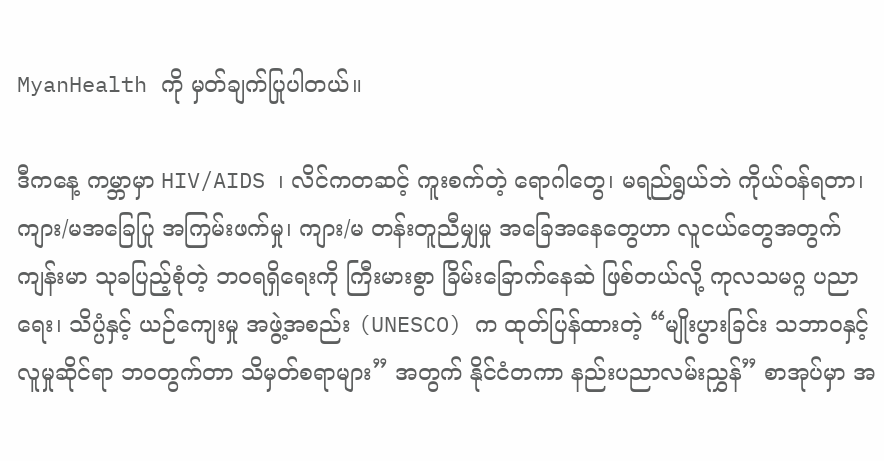MyanHealth ကို မှတ်ချက်ပြုပါတယ်။

ဒီကနေ့ ကမ္ဘာမှာ HIV/AIDS ၊ လိင်ကတဆင့် ကူးစက်တဲ့ ရောဂါတွေ၊ မရည်ရွယ်ဘဲ ကိုယ်ဝန်ရတာ၊ ကျား/မအခြေပြု အကြမ်းဖက်မှု၊ ကျား/မ တန်းတူညီမျှမှု အခြေအနေတွေဟာ လူငယ်တွေအတွက် ကျန်းမာ သုခပြည့်စုံတဲ့ ဘဝရရှိရေးကို ကြီးမားစွာ ခြိမ်းခြောက်နေဆဲ ဖြစ်တယ်လို့ ကုလသမဂ္ဂ ပညာရေး၊ သိပ္ပံနှင့် ယဉ်ကျေးမှု အဖွဲ့အစည်း (UNESCO) က ထုတ်ပြန်ထားတဲ့ “မျိုးပွားခြင်း သဘာဝနှင့် လူမှုဆိုင်ရာ ဘဝတွက်တာ သိမှတ်စရာများ” အတွက် နိုင်ငံတကာ နည်းပညာလမ်းညွှန်” စာအုပ်မှာ အ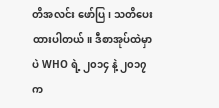တိအလင်း ဖော်ပြ၊ သတိပေး ထားပါတယ်။ ဒီစာအုပ်ထဲမှာပဲ WHO ရဲ့ ၂၀၁၄ နဲ့ ၂၀၁၇ က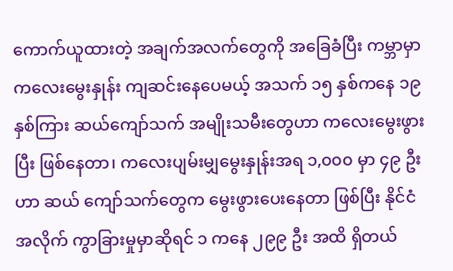ကောက်ယူထားတဲ့ အချက်အလက်တွေကို အခြေခံပြီး ကမ္ဘာမှာ ကလေးမွေးနှုန်း ကျဆင်းနေပေမယ့် အသက် ၁၅ နှစ်ကနေ ၁၉ နှစ်ကြား ဆယ်ကျော်သက် အမျိုးသမီးတွေဟာ ကလေးမွေးဖွားပြီး ဖြစ်နေတာ၊ ကလေးပျမ်းမျှမွေးနှုန်းအရ ၁,၀၀၀ မှာ ၄၉ ဦးဟာ ဆယ် ကျော်သက်တွေက မွေးဖွားပေးနေတာ ဖြစ်ပြီး နိုင်ငံအလိုက် ကွာခြားမှုမှာဆိုရင် ၁ ကနေ ၂၉၉ ဦး အထိ ရှိတယ်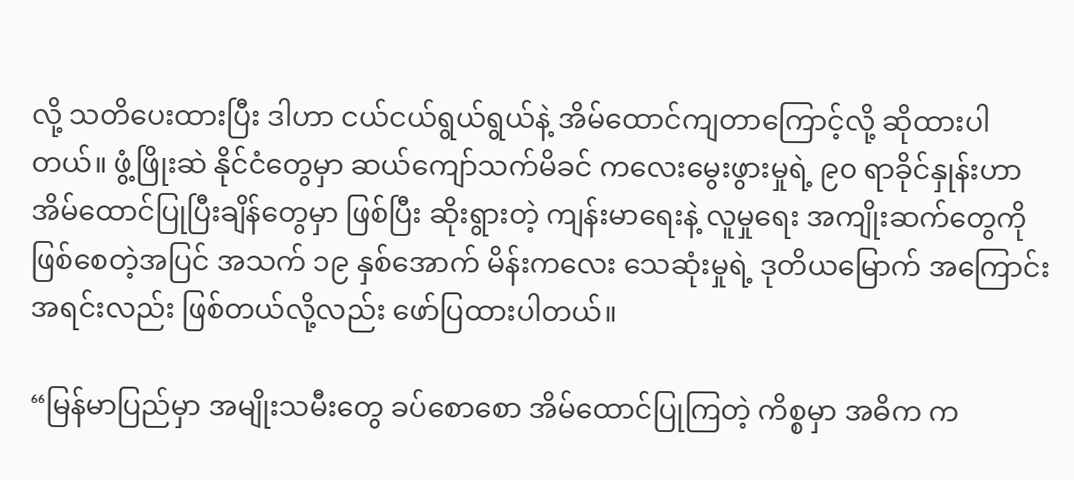လို့ သတိပေးထားပြီး ဒါဟာ ငယ်ငယ်ရွယ်ရွယ်နဲ့ အိမ်ထောင်ကျတာကြောင့်လို့ ဆိုထားပါတယ်။ ဖွံ့ဖြိုးဆဲ နိုင်ငံတွေမှာ ဆယ်ကျော်သက်မိခင် ကလေးမွေးဖွားမှုရဲ့ ၉၀ ရာခိုင်နှုန်းဟာ အိမ်ထောင်ပြုပြီးချိန်တွေမှာ ဖြစ်ပြီး ဆိုးရွားတဲ့ ကျန်းမာရေးနဲ့ လူမှုရေး အကျိုးဆက်တွေကို ဖြစ်စေတဲ့အပြင် အသက် ၁၉ နှစ်အောက် မိန်းကလေး သေဆုံးမှုရဲ့ ဒုတိယမြောက် အကြောင်းအရင်းလည်း ဖြစ်တယ်လို့လည်း ဖော်ပြထားပါတယ်။

“မြန်မာပြည်မှာ အမျိုးသမီးတွေ ခပ်စောစော အိမ်ထောင်ပြုကြတဲ့ ကိစ္စမှာ အဓိက က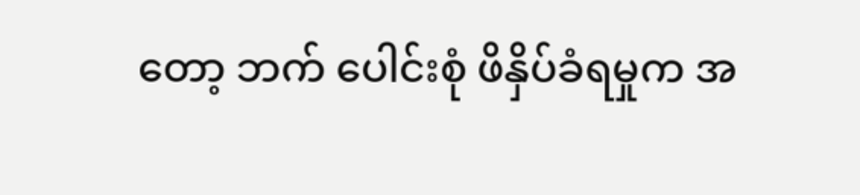တော့ ဘက် ပေါင်းစုံ ဖိနှိပ်ခံရမှုက အ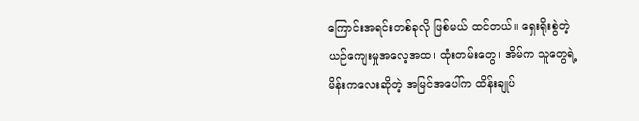ကြောင်းအရင်းတစ်ခုလို ဖြစ်မယ် ထင်တယ်။ ရှေးရိုးစွဲတဲ့ ယဉ်ကျေးမှုအလေ့အထ၊ ထုံးတမ်းတွေ၊ အိမ်က သူတွေရဲ့ မိန်းကလေးဆိုတဲ့ အမြင်အပေါ်က ထိန်းချုပ်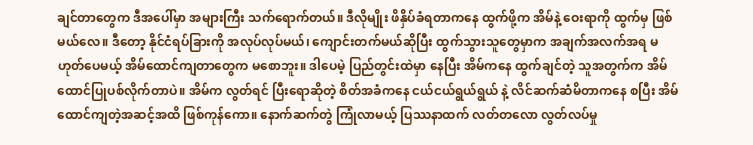ချင်တာတွေက ဒီအပေါ်မှာ အများကြီး သက်ရောက်တယ်။ ဒီလိုမျိုး ဖိနှိပ်ခံရတာကနေ ထွက်ဖို့က အိမ်နဲ့ ဝေးရာကို ထွက်မှ ဖြစ်မယ်လေ။ ဒီတော့ နိုင်ငံရပ်ခြားကို အလုပ်လုပ်မယ်၊ ကျောင်းတက်မယ်ဆိုပြီး ထွက်သွားသူတွေမှာက အချက်အလက်အရ မဟုတ်ပေမယ့် အိမ်ထောင်ကျတာတွေက မစောဘူး။ ဒါပေမဲ့ ပြည်တွင်းထဲမှာ နေပြီး အိမ်ကနေ ထွက်ချင်တဲ့ သူအတွက်က အိမ်ထောင်ပြုပစ်လိုက်တာပဲ။ အိမ်က လွတ်ရင် ပြီးရောဆိုတဲ့ စိတ်အခံကနေ ငယ်ငယ်ရွယ်ရွယ် နဲ့ လိင်ဆက်ဆံမိတာကနေ စပြီး အိမ်ထောင်ကျတဲ့အဆင့်အထိ ဖြစ်ကုန်ကော။ နောက်ဆက်တွဲ ကြုံလာမယ့် ပြဿနာထက် လတ်တလော လွတ်လပ်မှု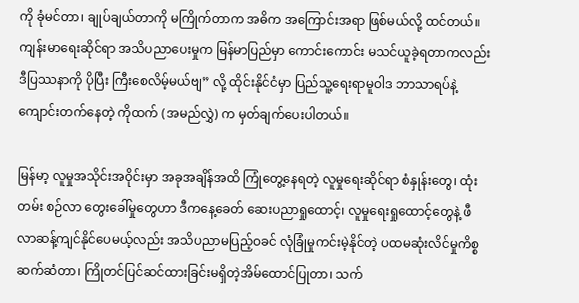ကို ခုံမင်တာ၊ ချုပ်ချယ်တာကို မကြိုက်တာက အဓိက အကြောင်းအရာ ဖြစ်မယ်လို့ ထင်တယ်။ ကျန်းမာရေးဆိုင်ရာ အသိပညာပေးမှုက မြန်မာပြည်မှာ ကောင်းကောင်း မသင်ယူခဲ့ရတာကလည်း ဒီပြဿနာကို ပိုပြီး ကြီးစေလိမ့်မယ်ဗျ” လို့ ထိုင်းနိုင်ငံမှာ ပြည်သူ့ရေးရာမူဝါဒ ဘာသာရပ်နဲ့ ကျောင်းတက်နေတဲ့ ကိုထက် (အမည်လွှဲ) က မှတ်ချက်ပေးပါတယ်။

မြန်မာ့ လူမှုအသိုင်းအဝိုင်းမှာ အခုအချိန်အထိ ကြုံတွေ့နေရတဲ့ လူမှုရေးဆိုင်ရာ စံနှုန်းတွေ၊ ထုံးတမ်း စဉ်လာ တွေးခေါ်မှုတွေဟာ ဒီကနေ့ခေတ် ဆေးပညာရှုထောင့်၊ လူမှုရေးရှုထောင့်တွေနဲ့ ဖီလာဆန့်ကျင်နိုင်ပေမယ့်လည်း အသိပညာမပြည့်ဝခင် လုံခြုံမှုကင်းမဲ့နိုင်တဲ့ ပထမဆုံးလိင်မှုကိစ္စဆက်ဆံတာ၊ ကြိုတင်ပြင်ဆင်ထားခြင်းမရှိတဲ့အိမ်ထောင်ပြုတာ၊ သက်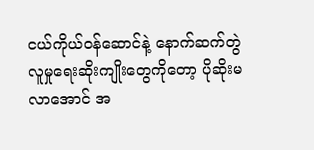ငယ်ကိုယ်ဝန်ဆောင်နဲ့ နောက်ဆက်တွဲ လူမှုရေးဆိုးကျိုးတွေကိုတော့ ပိုဆိုးမလာအောင် အ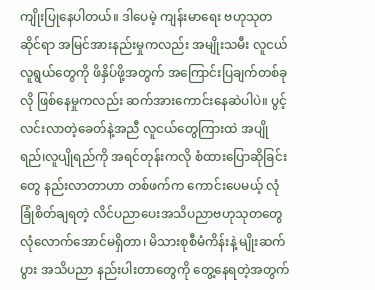ကျိုးပြုနေပါတယ်။ ဒါပေမဲ့ ကျန်းမာရေး ဗဟုသုတ ဆိုင်ရာ အမြင်အားနည်းမှုကလည်း အမျိုးသမီး လူငယ်လူရွယ်တွေကို ဖိနှိပ်ဖို့အတွက် အကြောင်းပြချက်တစ်ခုလို ဖြစ်နေမှုကလည်း ဆက်အားကောင်းနေဆဲပါပဲ။ ပွင့်လင်းလာတဲ့ခေတ်နဲ့အညီ လူငယ်တွေကြားထဲ အပျိုရည်၊လူပျိုရည်ကို အရင်တုန်းကလို စံထားပြောဆိုခြင်းတွေ နည်းလာတာဟာ တစ်ဖက်က ကောင်းပေမယ့် လုံခြုံစိတ်ချရတဲ့ လိင်ပညာပေးအသိပညာဗဟုသုတတွေ လုံလောက်အောင်မရှိတာ၊ မိသားစုစီမံကိန်းနဲ့ မျိုးဆက်ပွား အသိပညာ နည်းပါးတာတွေကို တွေ့နေရတဲ့အတွက်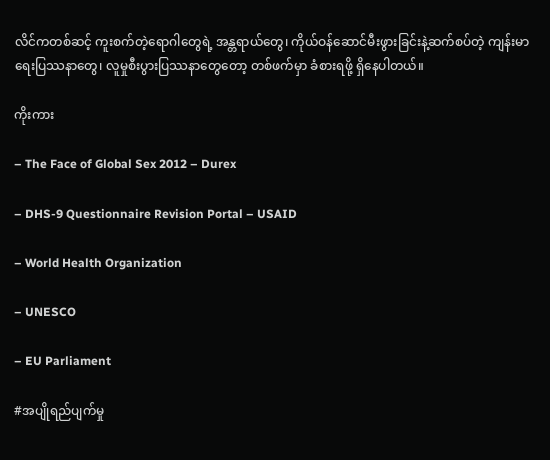လိင်ကတစ်ဆင့် ကူးစက်တဲ့ရောဂါတွေရဲ့ အန္တရာယ်တွေ၊ ကိုယ်ဝန်ဆောင်မီးဖွားခြင်းနဲ့ဆက်စပ်တဲ့ ကျန်းမာရေးပြဿနာတွေ၊ လူမှုစီးပွားပြဿနာတွေတော့ တစ်ဖက်မှာ ခံစားရဖို့ ရှိနေပါတယ်။

ကိုးကား

– The Face of Global Sex 2012 – Durex

– DHS-9 Questionnaire Revision Portal – USAID

– World Health Organization

– UNESCO

– EU Parliament

#အပျိုရည်ပျက်မှု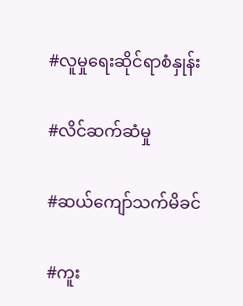#လူမှုရေးဆိုင်ရာစံနှုန်း

#လိင်ဆက်ဆံမှု

#ဆယ်ကျော်သက်မိခင်

#ကူး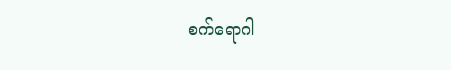စက်ရောဂါ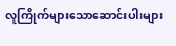လူကြိုက်များသောဆောင်းပါးများ